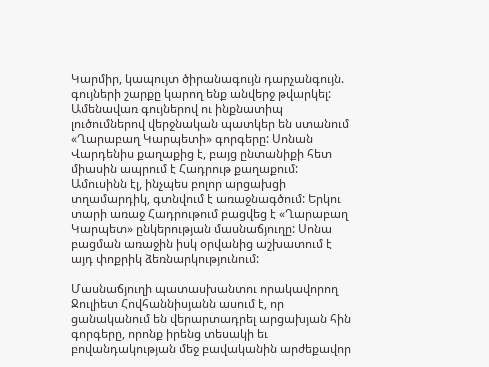Կարմիր, կապույտ ծիրանագույն դարչանգույն. գույների շարքը կարող ենք անվերջ թվարկել: Ամենավառ գույներով ու ինքնատիպ լուծումներով վերջնական պատկեր են ստանում «Ղարաբաղ Կարպետի» գորգերը: Սոնան Վարդենիս քաղաքից է, բայց ընտանիքի հետ միասին ապրում է Հադրութ քաղաքում: Ամուսինն էլ, ինչպես բոլոր արցախցի տղամարդիկ, գտնվում է առաջնագծում: Երկու տարի առաջ Հադրութում բացվեց է «Ղարաբաղ Կարպետ» ընկերության մասնաճյուղը: Սոնա բացման առաջին իսկ օրվանից աշխատում է այդ փոքրիկ ձեռնարկությունում:

Մասնաճյուղի պատասխանտու որակավորող Ջուլիետ Հովհաննիսյանն ասում է, որ ցանականում են վերարտադրել արցախյան հին գորգերը, որոնք իրենց տեսակի եւ բովանդակության մեջ բավականին արժեքավոր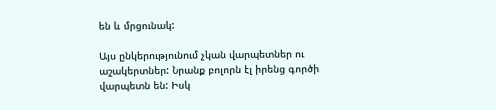են և մրցունակ:

Այս ընկերությունում չկան վարպետներ ու աշակերտներ: Նրանք բոլորն էլ իրենց գործի վարպետն են: Իսկ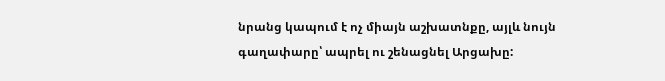նրանց կապում է ոչ միայն աշխատնքը, այլև նույն գաղափարը՝ ապրել ու շենացնել Արցախը: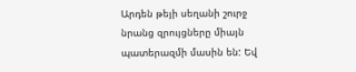Արդեն թեյի սեղանի շուրջ նրանց զրույցները միայն պատերազմի մասին են: Եվ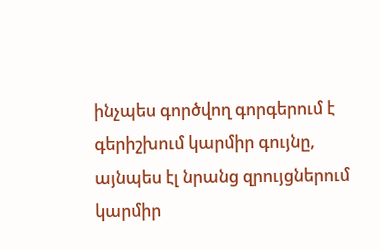ինչպես գործվող գորգերում է գերիշխում կարմիր գույնը, այնպես էլ նրանց զրույցներում կարմիր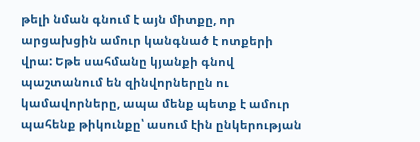թելի նման գնում է այն միտքը, որ արցախցին ամուր կանգնած է ոտքերի վրա: Եթե սահմանը կյանքի գնով պաշտանում են զինվորներըն ու կամավորները, ապա մենք պետք է ամուր պահենք թիկունքը՝ ասում էին ընկերության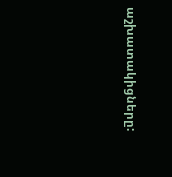աշխատակիցները: